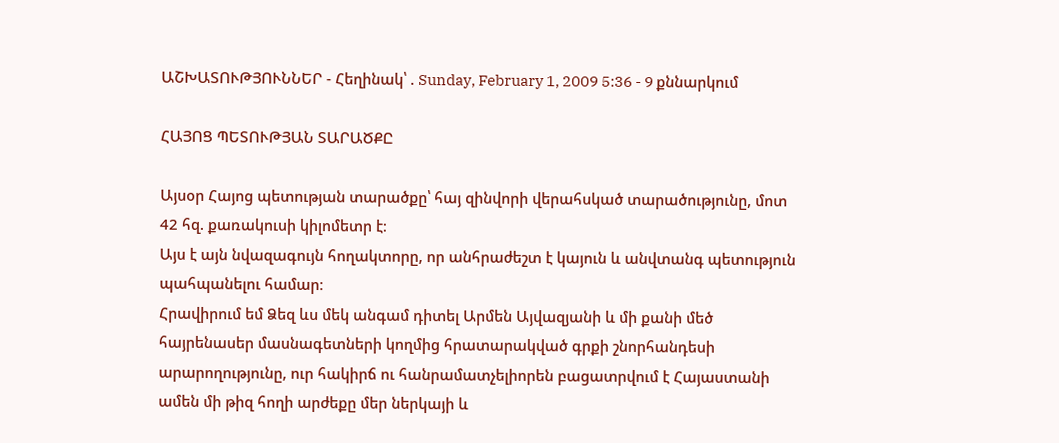ԱՇԽԱՏՈՒԹՅՈՒՆՆԵՐ - Հեղինակ՝ . Sunday, February 1, 2009 5:36 - 9 քննարկում

ՀԱՅՈՑ ՊԵՏՈՒԹՅԱՆ ՏԱՐԱԾՔԸ

Այսօր Հայոց պետության տարածքը՝ հայ զինվորի վերահսկած տարածությունը, մոտ 42 հզ. քառակուսի կիլոմետր է։
Այս է այն նվազագույն հողակտորը, որ անհրաժեշտ է կայուն և անվտանգ պետություն պահպանելու համար։
Հրավիրում եմ Ձեզ ևս մեկ անգամ դիտել Արմեն Այվազյանի և մի քանի մեծ հայրենասեր մասնագետների կողմից հրատարակված գրքի շնորհանդեսի արարողությունը, ուր հակիրճ ու հանրամատչելիորեն բացատրվում է Հայաստանի ամեն մի թիզ հողի արժեքը մեր ներկայի և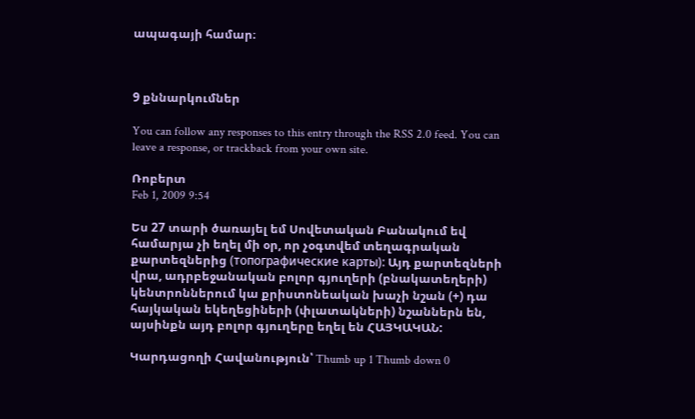ապագայի համար։



9 քննարկումներ

You can follow any responses to this entry through the RSS 2.0 feed. You can leave a response, or trackback from your own site.

Ռոբերտ
Feb 1, 2009 9:54

Ես 27 տարի ծառայել եմ Սովետական Բանակում եվ համարյա չի եղել մի օր, որ չօգտվեմ տեղագրական քարտեզներից (топографические карты): Այդ քարտեզների վրա, ադրբեջանական բոլոր գյուղերի (բնակատեղերի) կենտրոններում կա քրիստոնեական խաչի նշան (+) դա հայկական եկեղեցիների (փլատակների) նշաններն են, այսինքն այդ բոլոր գյուղերը եղել են ՀԱՅԿԱԿԱՆ:

Կարդացողի Հավանություն՝ Thumb up 1 Thumb down 0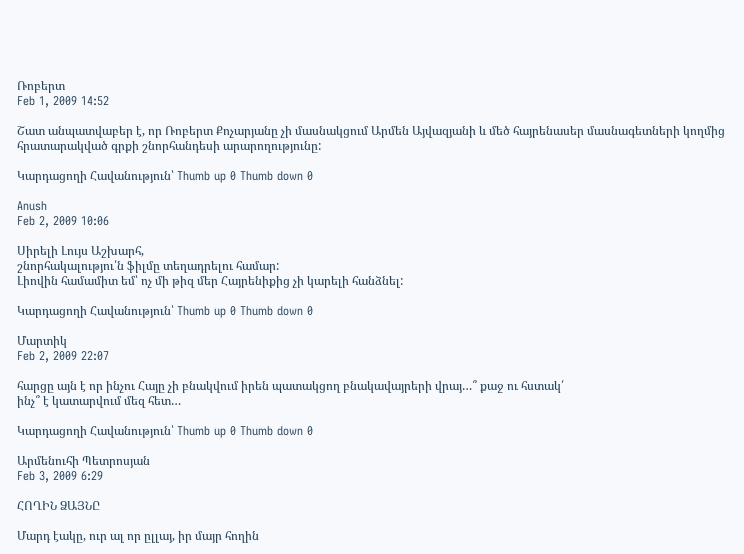Ռոբերտ
Feb 1, 2009 14:52

Շատ անպատվաբեր է, որ Ռոբերտ Քոչարյանը չի մասնակցում Արմեն Այվազյանի և մեծ հայրենասեր մասնագետների կողմից հրատարակված գրքի շնորհանդեսի արարողությունը:

Կարդացողի Հավանություն՝ Thumb up 0 Thumb down 0

Anush
Feb 2, 2009 10:06

Սիրելի Լույս Աշխարհ,
շնորհակալությու՛ն ֆիլմը տեղադրելու համար:
Լիովին համամիտ եմ՝ ոչ մի թիզ մեր Հայրենիքից չի կարելի հանձնել:

Կարդացողի Հավանություն՝ Thumb up 0 Thumb down 0

Մարտիկ
Feb 2, 2009 22:07

հարցը այն է որ ինչու Հայը չի բնակվում իրեն պատակցող բնակավայրերի վրայ…՞ քաջ ու հստակ՛
ինչ՞ է կատարվում մեզ հետ…

Կարդացողի Հավանություն՝ Thumb up 0 Thumb down 0

Արմենուհի Պետրոսյան
Feb 3, 2009 6:29

ՀՈՂԻՆ ՁԱՅՆԸ

Մարդ էակը, ուր ալ որ ըլլայ, իր մայր հողին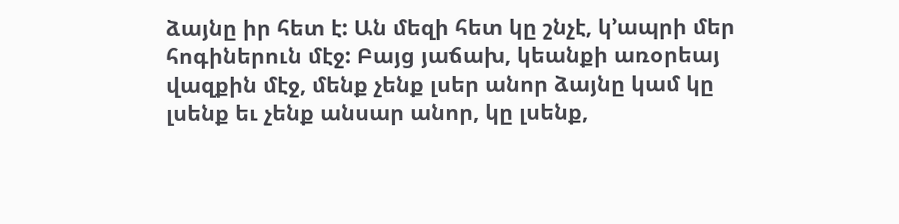ձայնը իր հետ է: Ան մեզի հետ կը շնչէ, կ’ապրի մեր հոգիներուն մէջ: Բայց յաճախ, կեանքի առօրեայ վազքին մէջ, մենք չենք լսեր անոր ձայնը կամ կը լսենք եւ չենք անսար անոր, կը լսենք,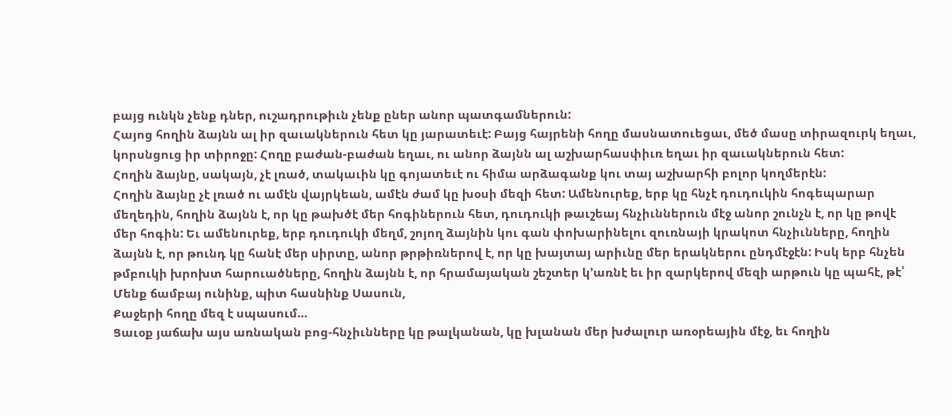բայց ունկն չենք դներ, ուշադրութիւն չենք ըներ անոր պատգամներուն:
Հայոց հողին ձայնն ալ իր զաւակներուն հետ կը յարատեւէ: Բայց հայրենի հողը մասնատուեցաւ, մեծ մասը տիրազուրկ եղաւ, կորսնցուց իր տիրոջը: Հողը բաժան-բաժան եղաւ, ու անոր ձայնն ալ աշխարհասփիւռ եղաւ իր զաւակներուն հետ:
Հողին ձայնը, սակայն, չէ լռած, տակաւին կը գոյատեւէ ու հիմա արձագանք կու տայ աշխարհի բոլոր կողմերէն:
Հողին ձայնը չէ լռած ու ամէն վայրկեան, ամէն ժամ կը խօսի մեզի հետ: Ամենուրեք, երբ կը հնչէ դուդուկին հոգեպարար մեղեդին, հողին ձայնն է, որ կը թախծէ մեր հոգիներուն հետ, դուդուկի թաւշեայ հնչիւններուն մէջ անոր շունչն է, որ կը թովէ մեր հոգին: Եւ ամենուրեք, երբ դուդուկի մեղմ, շոյող ձայնին կու գան փոխարինելու զուռնայի կրակոտ հնչիւնները, հողին ձայնն է, որ թունդ կը հանէ մեր սիրտը, անոր թրթիռներով է, որ կը խայտայ արիւնը մեր երակներու ընդմէջէն: Իսկ երբ հնչեն թմբուկի խրոխտ հարուածները, հողին ձայնն է, որ հրամայական շեշտեր կ’առնէ եւ իր զարկերով մեզի արթուն կը պահէ, թէ՝
Մենք ճամբայ ունինք, պիտ հասնինք Սասուն,
Քաջերի հողը մեզ է սպասում…
Ցաւօք յաճախ այս առնական բոց-հնչիւնները կը թալկանան, կը խլանան մեր խժալուր առօրեային մէջ, եւ հողին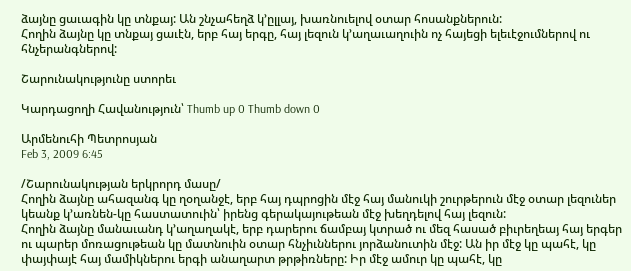ձայնը ցաւագին կը տնքայ: Ան շնչահեղձ կ’ըլլայ, խառնուելով օտար հոսանքներուն:
Հողին ձայնը կը տնքայ ցաւէն, երբ հայ երգը, հայ լեզուն կ’աղաւաղուին ոչ հայեցի ելեւէջումներով ու հնչերանգներով:

Շարունակությունը ստորեւ

Կարդացողի Հավանություն՝ Thumb up 0 Thumb down 0

Արմենուհի Պետրոսյան
Feb 3, 2009 6:45

/Շարունակության երկրորդ մասը/
Հողին ձայնը ահազանգ կը ղօղանջէ, երբ հայ դպրոցին մէջ հայ մանուկի շուրթերուն մէջ օտար լեզուներ կեանք կ’առնեն-կը հաստատուին՝ իրենց գերակայութեան մէջ խեղդելով հայ լեզուն:
Հողին ձայնը մանաւանդ կ’աղաղակէ, երբ դարերու ճամբայ կտրած ու մեզ հասած բիւրեղեայ հայ երգեր ու պարեր մոռացութեան կը մատնուին օտար հնչիւններու յորձանուտին մէջ: Ան իր մէջ կը պահէ, կը փայփայէ հայ մամիկներու երգի անաղարտ թրթիռները: Իր մէջ ամուր կը պահէ, կը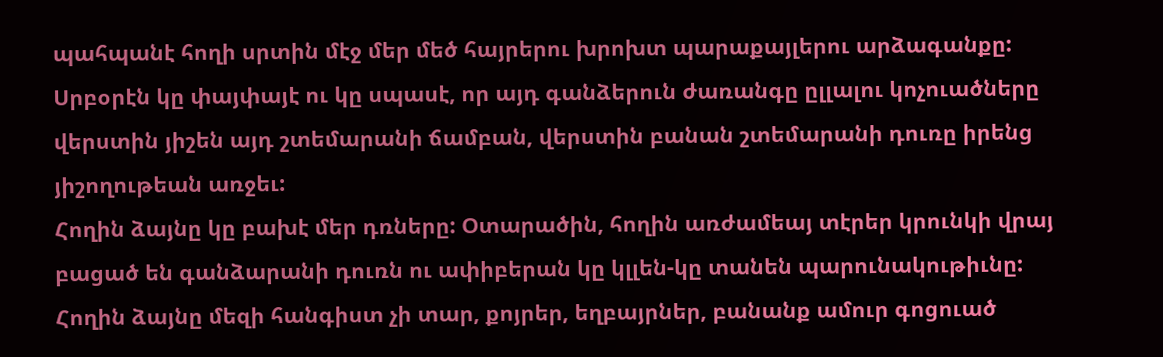պահպանէ հողի սրտին մէջ մեր մեծ հայրերու խրոխտ պարաքայլերու արձագանքը: Սրբօրէն կը փայփայէ ու կը սպասէ, որ այդ գանձերուն ժառանգը ըլլալու կոչուածները վերստին յիշեն այդ շտեմարանի ճամբան, վերստին բանան շտեմարանի դուռը իրենց յիշողութեան առջեւ:
Հողին ձայնը կը բախէ մեր դռները: Օտարածին, հողին առժամեայ տէրեր կրունկի վրայ բացած են գանձարանի դուռն ու ափիբերան կը կլլեն-կը տանեն պարունակութիւնը:
Հողին ձայնը մեզի հանգիստ չի տար, քոյրեր, եղբայրներ, բանանք ամուր գոցուած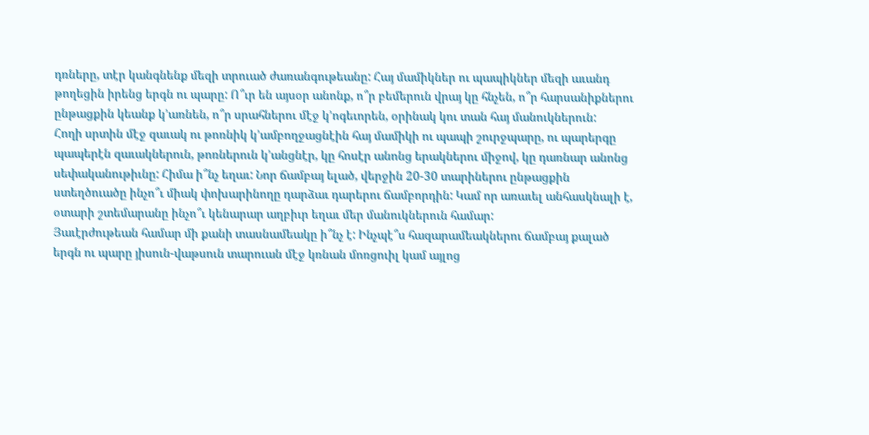դռները, տէր կանգնենք մեզի տրուած ժառանգութեանը: Հայ մամիկներ ու պապիկներ մեզի աւանդ թողեցին իրենց երգն ու պարը: Ո՞ւր են այսօր անոնք, ո՞ր բեմերուն վրայ կը հնչեն, ո՞ր հարսանիքներու ընթացքին կեանք կ’առնեն, ո՞ր սրահներու մէջ կ’ոգեւորեն, օրինակ կու տան հայ մանուկներուն:
Հողի սրտին մէջ զաւակ ու թոռնիկ կ’ամբողջացնէին հայ մամիկի ու պապի շուրջպարը, ու պարերգը պապերէն զաւակներուն, թոռներուն կ’անցնէր, կը հոսէր անոնց երակներու միջով, կը դառնար անոնց սեփականութիւնը: Հիմա ի՞նչ եղաւ: Նոր ճամբայ ելած, վերջին 20-30 տարիներու ընթացքին ստեղծուածը ինչո՞ւ միակ փոխարինողը դարձաւ դարերու ճամբորդին: Կամ որ առաւել անհասկնալի է, օտարի շտեմարանը ինչո՞ւ կենարար աղբիւր եղաւ մեր մանուկներուն համար:
Յաւէրժութեան համար մի քանի տասնամեակը ի՞նչ է: Ինչպէ՞ս հազարամեակներու ճամբայ քալած երգն ու պարը յիսուն-վաթսուն տարուան մէջ կռնան մոռցուիլ կամ այլոց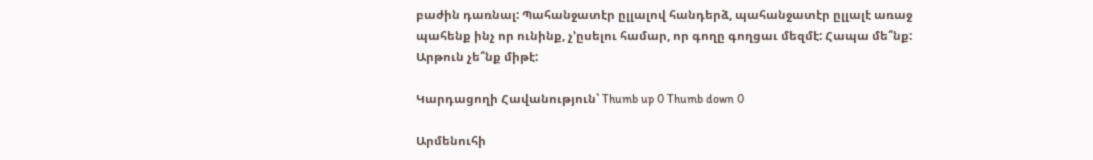բաժին դառնալ: Պահանջատէր ըլլալով հանդերձ, պահանջատէր ըլլալէ առաջ պահենք ինչ որ ունինք, չ’ըսելու համար, որ գողը գողցաւ մեզմէ: Հապա մե՞նք: Արթուն չե՞նք միթէ:

Կարդացողի Հավանություն՝ Thumb up 0 Thumb down 0

Արմենուհի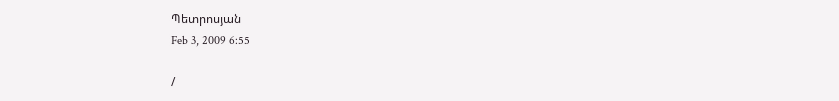Պետրոսյան
Feb 3, 2009 6:55

/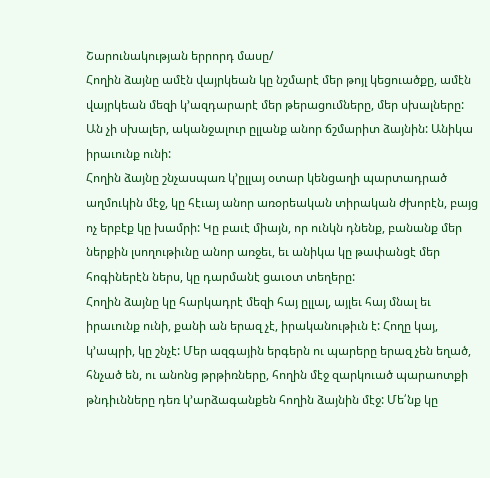Շարունակության երրորդ մասը/
Հողին ձայնը ամէն վայրկեան կը նշմարէ մեր թոյլ կեցուածքը, ամէն վայրկեան մեզի կ’ազդարարէ մեր թերացումները, մեր սխալները: Ան չի սխալեր, ականջալուր ըլլանք անոր ճշմարիտ ձայնին: Անիկա իրաւունք ունի:
Հողին ձայնը շնչասպառ կ’ըլլայ օտար կենցաղի պարտադրած աղմուկին մէջ, կը հէւայ անոր առօրեական տիրական ժխորէն, բայց ոչ երբէք կը խամրի: Կը բաւէ միայն, որ ունկն դնենք, բանանք մեր ներքին լսողութիւնը անոր առջեւ, եւ անիկա կը թափանցէ մեր հոգիներէն ներս, կը դարմանէ ցաւօտ տեղերը:
Հողին ձայնը կը հարկադրէ մեզի հայ ըլլալ, այլեւ հայ մնալ եւ իրաւունք ունի, քանի ան երազ չէ, իրականութիւն է: Հողը կայ, կ’ապրի, կը շնչէ: Մեր ազգային երգերն ու պարերը երազ չեն եղած, հնչած են, ու անոնց թրթիռները, հողին մէջ զարկուած պարաոտքի թնդիւնները դեռ կ’արձագանքեն հողին ձայնին մէջ: Մե՛նք կը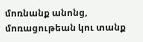մոռնանք անոնց, մոռացութեան կու տանք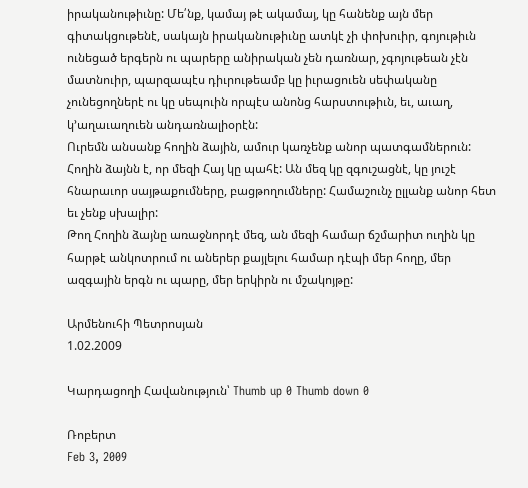իրականութիւնը: Մե՛նք, կամայ թէ ակամայ, կը հանենք այն մեր գիտակցութենէ, սակայն իրականութիւնը ատկէ չի փոխուիր, գոյութիւն ունեցած երգերն ու պարերը անիրական չեն դառնար, չգոյութեան չէն մատնուիր, պարզապէս դիւրութեամբ կը իւրացուեն սեփականը չունեցողներէ ու կը սեպուին որպէս անոնց հարստութիւն, եւ, աւաղ, կ’աղաւաղուեն անդառնալիօրէն:
Ուրեմն անսանք հողին ձային, ամուր կառչենք անոր պատգամներուն: Հողին ձայնն է, որ մեզի Հայ կը պահէ: Ան մեզ կը զգուշացնէ, կը յուշէ հնարաւոր սայթաքումները, բացթողումները: Համաշունչ ըլլանք անոր հետ եւ չենք սխալիր:
Թող Հողին ձայնը առաջնորդէ մեզ, ան մեզի համար ճշմարիտ ուղին կը հարթէ անկոտրում ու աներեր քայլելու համար դէպի մեր հողը, մեր ազգային երգն ու պարը, մեր երկիրն ու մշակոյթը:

Արմենուհի Պետրոսյան
1.02.2009

Կարդացողի Հավանություն՝ Thumb up 0 Thumb down 0

Ռոբերտ
Feb 3, 2009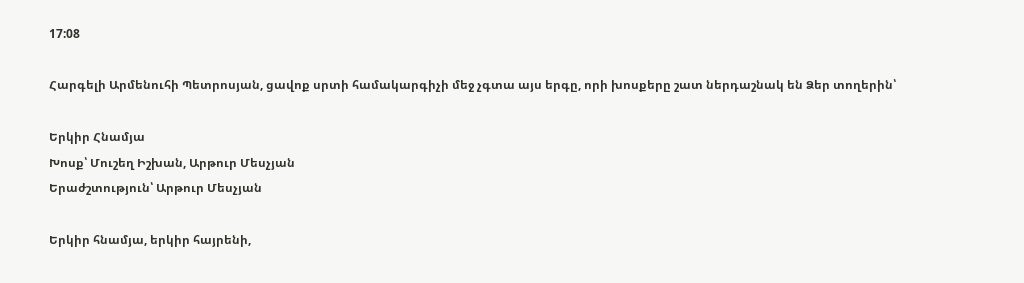17:08

Հարգելի Արմենուհի Պետրոսյան, ցավոք սրտի համակարգիչի մեջ չգտա այս երգը, որի խոսքերը շատ ներդաշնակ են Ձեր տողերին՝

Երկիր Հնամյա
Խոսք՝ Մուշեղ Իշխան, Արթուր Մեսչյան
Երաժշտություն՝ Արթուր Մեսչյան

Երկիր հնամյա, երկիր հայրենի,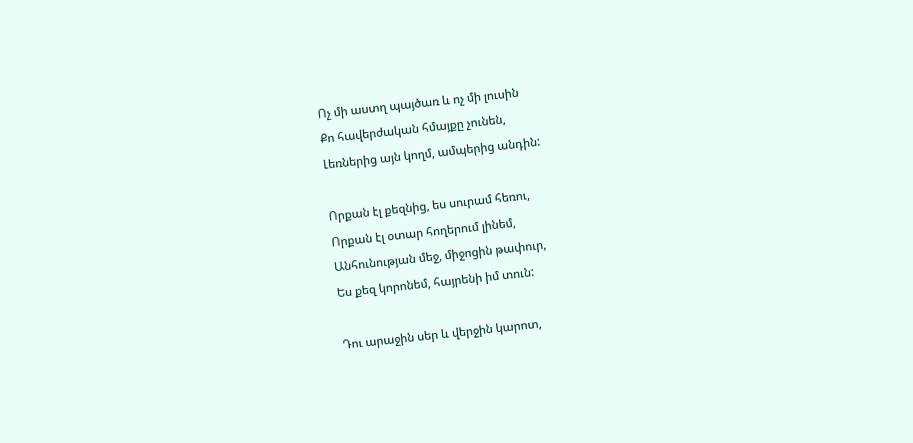Ոչ մի աստղ պայծառ և ոչ մի լուսին
Քո հավերժական հմայքը չունեն,
Լեռներից այն կողմ, ամպերից անդին:

Որքան էլ քեզնից, ես սուրամ հեռու,
Որքան էլ օտար հողերում լինեմ,
Անհունության մեջ, միջոցին թափուր,
Ես քեզ կորոնեմ, հայրենի իմ տուն:

Դու արաջին սեր և վերջին կարոտ,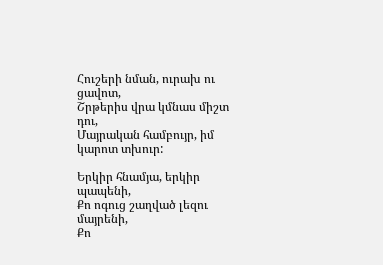Հուշերի նման, ուրախ ու ցավոտ,
Շրթերիս վրա կմնաս միշտ դու,
Մայրական համբույր, իմ կարոտ տխուր:

Երկիր հնամյա, երկիր պապենի,
Քո ոգուց շաղված լեզու մայրենի,
Քո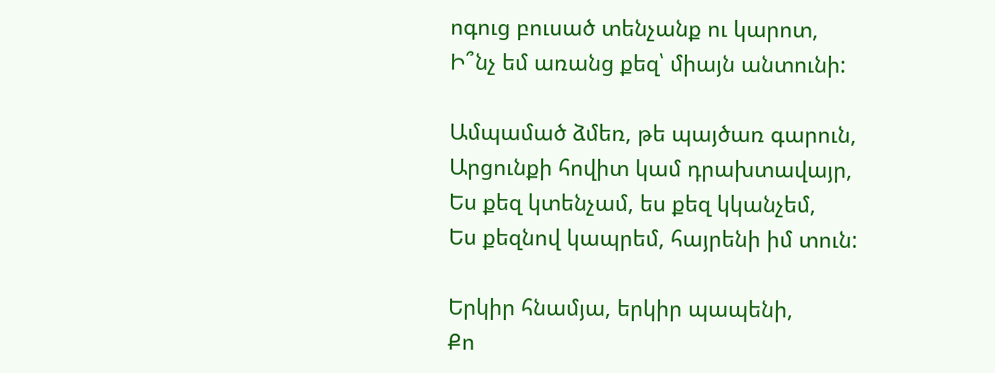ոգուց բուսած տենչանք ու կարոտ,
Ի՞նչ եմ առանց քեզ՝ միայն անտունի:

Ամպամած ձմեռ, թե պայծառ գարուն,
Արցունքի հովիտ կամ դրախտավայր,
Ես քեզ կտենչամ, ես քեզ կկանչեմ,
Ես քեզնով կապրեմ, հայրենի իմ տուն:

Երկիր հնամյա, երկիր պապենի,
Քո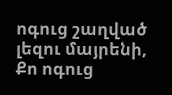ոգուց շաղված լեզու մայրենի,
Քո ոգուց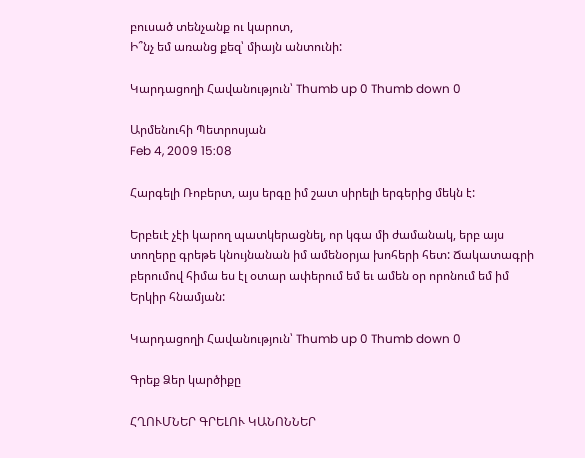բուսած տենչանք ու կարոտ,
Ի՞նչ եմ առանց քեզ՝ միայն անտունի:

Կարդացողի Հավանություն՝ Thumb up 0 Thumb down 0

Արմենուհի Պետրոսյան
Feb 4, 2009 15:08

Հարգելի Ռոբերտ, այս երգը իմ շատ սիրելի երգերից մեկն է:

Երբեւէ չէի կարող պատկերացնել, որ կգա մի ժամանակ, երբ այս տողերը գրեթե կնույնանան իմ ամենօրյա խոհերի հետ: Ճակատագրի բերումով հիմա ես էլ օտար ափերում եմ եւ ամեն օր որոնում եմ իմ Երկիր հնամյան:

Կարդացողի Հավանություն՝ Thumb up 0 Thumb down 0

Գրեք Ձեր կարծիքը

ՀՂՈՒՄՆԵՐ ԳՐԵԼՈՒ ԿԱՆՈՆՆԵՐ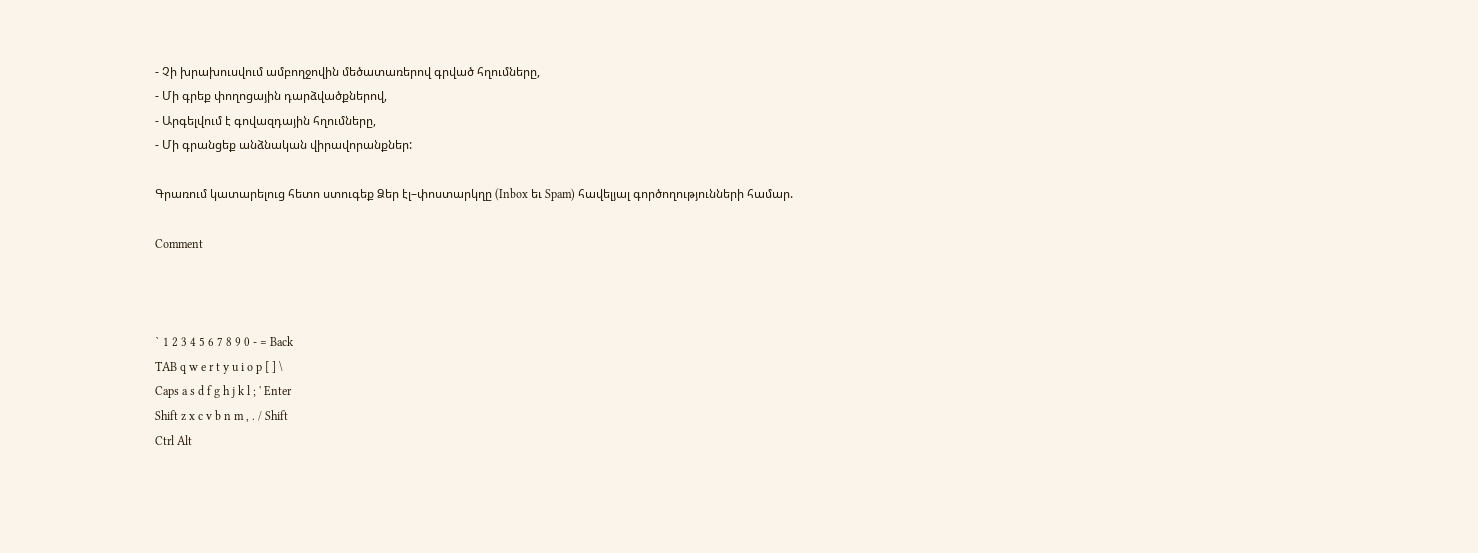- Չի խրախուսվում ամբողջովին մեծատառերով գրված հղումները,
- Մի գրեք փողոցային դարձվածքներով,
- Արգելվում է գովազդային հղումները,
- Մի գրանցեք անձնական վիրավորանքներ:

Գրառում կատարելուց հետո ստուգեք Ձեր էլ–փոստարկղը (Inbox եւ Spam) հավելյալ գործողությունների համար.

Comment



` 1 2 3 4 5 6 7 8 9 0 - = Back
TAB q w e r t y u i o p [ ] \
Caps a s d f g h j k l ; ' Enter
Shift z x c v b n m , . / Shift
Ctrl Alt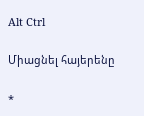Alt Ctrl

Միացնել հայերենը

*